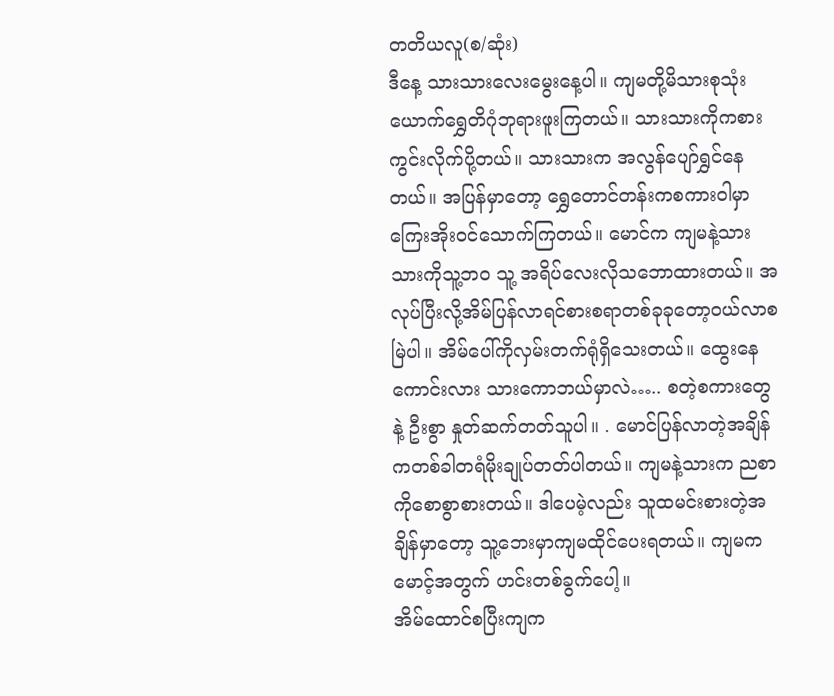တတိယလူ(စ/ဆုံး)
ဒီနေ့ သားသားလေးမွေးနေ့ပါ။ ကျမတို့မိသားစုသုံးယောက်ရွှေတိဂုံဘုရားဖူးကြတယ်။ သားသားကိုကစားကွင်းလိုက်ပို့တယ်။ သားသားက အလွန်ပျော်ရွှင်နေတယ်။ အပြန်မှာတော့ ရွှေတောင်တန်းကစကားဝါမှာ ကြေးအိုးဝင်သောက်ကြတယ်။ မောင်က ကျမနဲ့သားသားကိုသူ့ဘဝ သူ့ အရိပ်လေးလိုသဘောထားတယ်။ အလုပ်ပြီးလို့အိမ်ပြန်လာရင်စားစရာတစ်ခုခုတော့ဝယ်လာစမြဲပါ။ အိမ်ပေါ်ကိုလှမ်းတက်ရုံရှိသေးတယ်။ ထွေးနေကောင်းလား သားကောဘယ်မှာလဲ….. စတဲ့စကားတွေနဲ့ ဦးစွာ နှုတ်ဆက်တတ်သူပါ။ . မောင်ပြန်လာတဲ့အချိန်ကတစ်ခါတရံမိုးချုပ်တတ်ပါတယ်။ ကျမနဲ့သားက ညစာကိုစောစွာစားတယ်။ ဒါပေမဲ့လည်း သူထမင်းစားတဲ့အချိန်မှာတော့ သူ့ဘေးမှာကျမထိုင်ပေးရတယ်။ ကျမကမောင့်အတွက် ဟင်းတစ်ခွက်ပေါ့။
အိမ်ထောင်စပြီးကျက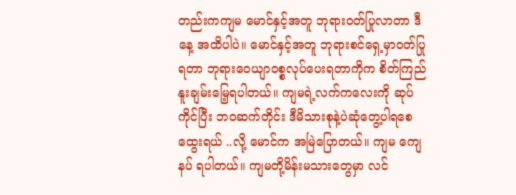တည်းကကျမ မောင်နှင့်အတူ ဘုရားဝတ်ပြုလာတာ ဒီနေ့ အထိပါပဲ။ မောင်နှင့်အတူ ဘုရားစင်ရှေ့မှာဝတ်ပြုရတာ ဘုရားဝေယျာဝစ္စလုပ်ပေးရတာကိုက စိတ်ကြည်နူးချမ်းမြေ့ရပါတယ်။ ကျမရဲ့လက်ကလေးကို ဆုပ်ကိုင်ပြီး ဘဝဆက်တိုင်း ဒီမိသားစုနဲ့ပဲဆုံတွေ့ပါရစေထွေးရယ် ..လို့ မောင်က အမြဲပြောတယ်။ ကျမ ကျေနပ် ရပါတယ်။ ကျမတို့မိန်းမသားတွေမှာ လင်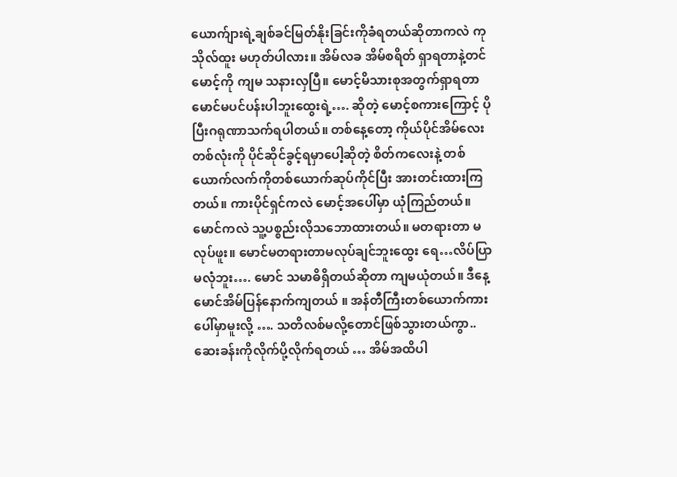ယောက်ျားရဲ့ချစ်ခင်မြတ်နိုးခြင်းကိုခံရတယ်ဆိုတာကလဲ ကုသိုလ်ထူး မဟုတ်ပါလား။ အိမ်လခ အိမ်စရိတ် ရှာရတာနဲ့တင် မောင့်ကို ကျမ သနားလှပြီ။ မောင့်မိသားစုအတွက်ရှာရတာ မောင်မပင်ပန်းပါဘူးထွေးရဲ့…. ဆိုတဲ့ မောင့်စကားကြောင့် ပိုပြီးဂရုဏာသက်ရပါတယ်။ တစ်နေ့တော့ ကိုယ်ပိုင်အိမ်လေး တစ်လုံးကို ပိုင်ဆိုင်ခွင့်ရမှာပေါ့ဆိုတဲ့ စိတ်ကလေးနဲ့ တစ်ယောက်လက်ကိုတစ်ယောက်ဆုပ်ကိုင်ပြီး အားတင်းထားကြတယ်။ ကားပိုင်ရှင်ကလဲ မောင့်အပေါ်မှာ ယုံကြည်တယ်။
မောင်ကလဲ သူ့ပစ္စည်းလိုသဘောထားတယ်။ မတရားတာ မလုပ်ဖူး။ မောင်မတရားတာမလုပ်ချင်ဘူးထွေး ရေ…လိပ်ပြာမလုံဘူး…. မောင် သမာဓိရှိတယ်ဆိုတာ ကျမယုံတယ်။ ဒီနေ့ မောင်အိမ်ပြန်နောက်ကျတယ် ။ အန်တီကြီးတစ်ယောက်ကားပေါ်မှာမူးလို့ …. သတိလစ်မလို့တောင်ဖြစ်သွားတယ်ကွာ.. ဆေးခန်းကိုလိုက်ပို့လိုက်ရတယ် … အိမ်အထိပါ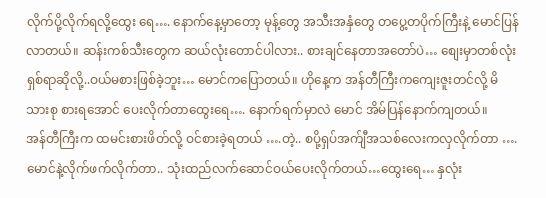လိုက်ပို့လိုက်ရလို့ထွေး ရေ…. နောက်နေ့မှာတော့ မုန့်တွေ အသီးအနှံတွေ တပွေ့တပိုက်ကြီးနဲ့ မောင်ပြန်လာတယ်။ ဆန်းကစ်သီးတွေက ဆယ်လုံးတောင်ပါလား.. စားချင်နေတာအတော်ပဲ… စျေးမှာတစ်လုံးရှစ်ရာဆိုလို့..ဝယ်မစားဖြစ်ခဲ့ဘူး… မောင်ကပြောတယ်။ ဟိုနေ့က အန်တီကြီးကကျေးဇူးတင်လို့ မိသားစု စားရအောင် ပေးလိုက်တာထွေးရေ…. နောက်ရက်မှာလဲ မောင် အိမ်ပြန်နောက်ကျတယ်။
အန်တီကြီးက ထမင်းစားဖိတ်လို့ ဝင်စားခဲ့ရတယ် ….တဲ့.. စပို့ရှပ်အက်ျီအသစ်လေးကလှလိုက်တာ …. မောင်နဲ့လိုက်ဖက်လိုက်တာ.. သုံးထည်လက်ဆောင်ဝယ်ပေးလိုက်တယ်…ထွေးရေ… နှလုံး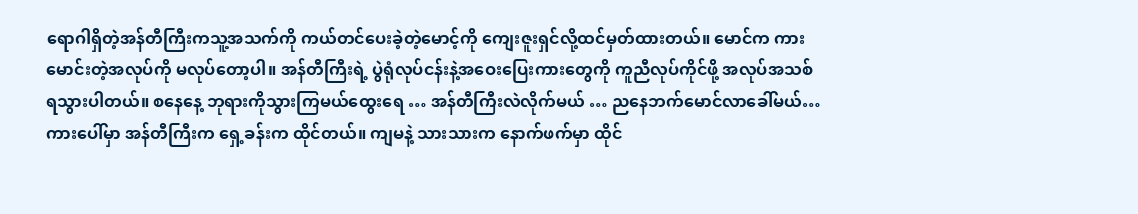ရောဂါရှိတဲ့အန်တီကြီးကသူ့အသက်ကို ကယ်တင်ပေးခဲ့တဲ့မောင့်ကို ကျေးဇူးရှင်လို့ထင်မှတ်ထားတယ်။ မောင်က ကားမောင်းတဲ့အလုပ်ကို မလုပ်တော့ပါ။ အန်တီကြီးရဲ့ ပွဲရုံလုပ်ငန်းနဲ့အဝေးပြေးကားတွေကို ကူညီလုပ်ကိုင်ဖို့ အလုပ်အသစ် ရသွားပါတယ်။ စနေနေ့ ဘုရားကိုသွားကြမယ်ထွေးရေ … အန်တီကြီးလဲလိုက်မယ် … ညနေဘက်မောင်လာခေါ်မယ်… ကားပေါ်မှာ အန်တီကြီးက ရှေ့ခန်းက ထိုင်တယ်။ ကျမနဲ့ သားသားက နောက်ဖက်မှာ ထိုင်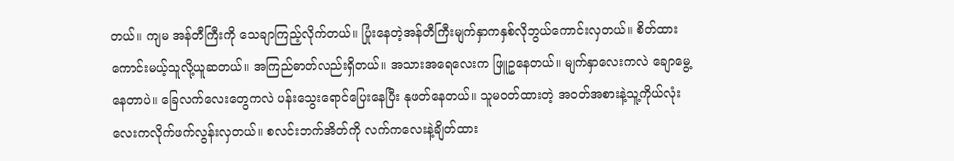တယ်။ ကျမ အန်တီကြီးကို သေချာကြည့်လိုက်တယ်။ ပြုံးနေတဲ့အန်တီကြီးမျက်နှာကနှစ်လိုဘွယ်ကောင်းလှတယ်။ စိတ်ထားကောင်းမယ့်သူလို့ယူဆတယ်။ အကြည်ဓာတ်လည်းရှိတယ်။ အသားအရေလေးက ဖြူဥနေတယ်။ မျက်နှာလေးကလဲ ချောမွေ့နေတာပဲ။ ခြေလက်လေးတွေကလဲ ပန်းသွေးရောင်ပြေးနေပြီး နုဖတ်နေတယ်။ သူမဝတ်ထားတဲ့ အဝတ်အစားနဲ့သူ့ကိုယ်လုံးလေးကလိုက်ဖက်လွန်းလှတယ်။ စလင်းဘက်အိတ်ကို လက်ကလေးနဲ့ချိတ်ထား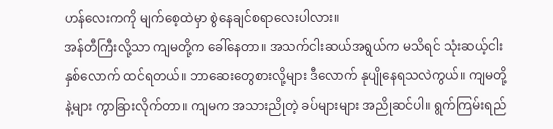ဟန်လေးကကို မျက်စေ့ထဲမှာ စွဲနေချင်စရာလေးပါလား။
အန်တီကြီးလို့သာ ကျမတို့က ခေါ်နေတာ။ အသက်ငါးဆယ်အရွယ်က မသိရင် သုံးဆယ့်ငါးနှစ်လောက် ထင်ရတယ်။ ဘာဆေးတွေစားလို့များ ဒီလောက် နုပျိုနေရသလဲကွယ်။ ကျမတို့နဲ့များ ကွာခြားလိုက်တာ။ ကျမက အသားညိုတဲ့ ခပ်များများ အညိုဆင်ပါ။ ရွက်ကြမ်းရည်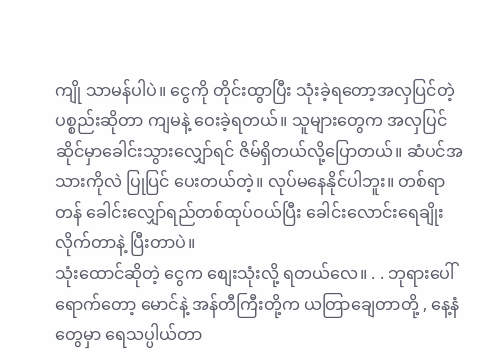ကျို သာမန်ပါပဲ။ ငွေကို တိုင်းထွာပြီး သုံးခဲ့ရတော့အလှပြင်တဲ့ ပစ္စည်းဆိုတာ ကျမနဲ့ ဝေးခဲ့ရတယ်။ သူများတွေက အလှပြင်ဆိုင်မှာခေါင်းသွားလျှော်ရင် ဇိမ်ရှိတယ်လို့ပြောတယ်။ ဆံပင်အသားကိုလဲ ပြုပြင် ပေးတယ်တဲ့။ လုပ်မနေနိုင်ပါဘူး။ တစ်ရာတန် ခေါင်းလျှော်ရည်တစ်ထုပ်ဝယ်ပြီး ခေါင်းလောင်းရေချိုးလိုက်တာနဲ့ ပြီးတာပဲ။
သုံးထောင်ဆိုတဲ့ ငွေက စျေးသုံးလို့ ရတယ်လေ။ . . ဘုရားပေါ်ရောက်တော့ မောင်နဲ့ အန်တီကြီးတို့က ယတြာချေတာတို့ , နေ့နံတွေမှာ ရေသပ္ပါယ်တာ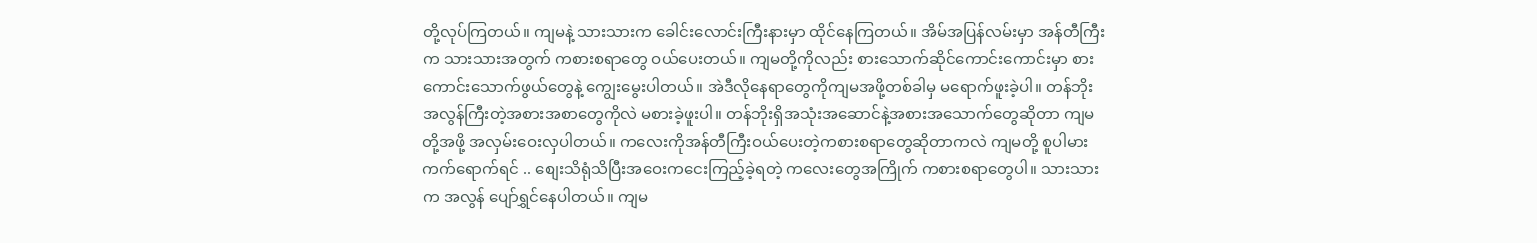တို့လုပ်ကြတယ်။ ကျမနဲ့ သားသားက ခေါင်းလောင်းကြီးနားမှာ ထိုင်နေကြတယ်။ အိမ်အပြန်လမ်းမှာ အန်တီကြီးက သားသားအတွက် ကစားစရာတွေ ဝယ်ပေးတယ်။ ကျမတို့ကိုလည်း စားသောက်ဆိုင်ကောင်းကောင်းမှာ စားကောင်းသောက်ဖွယ်တွေနဲ့ ကျွေးမွေးပါတယ်။ အဲဒီလိုနေရာတွေကိုကျမအဖို့တစ်ခါမှ မရောက်ဖူးခဲ့ပါ။ တန်ဘိုးအလွန်ကြီးတဲ့အစားအစာတွေကိုလဲ မစားခဲ့ဖူးပါ။ တန်ဘိုးရှိအသုံးအဆောင်နဲ့အစားအသောက်တွေဆိုတာ ကျမတို့အဖို့ အလှမ်းဝေးလှပါတယ်။ ကလေးကိုအန်တီကြီးဝယ်ပေးတဲ့ကစားစရာတွေဆိုတာကလဲ ကျမတို့ စူပါမားကက်ရောက်ရင် .. စျေးသိရုံသိပြီးအဝေးကငေးကြည့်ခဲ့ရတဲ့ ကလေးတွေအကြိုက် ကစားစရာတွေပါ။ သားသားက အလွန် ပျော်ရွှင်နေပါတယ်။ ကျမ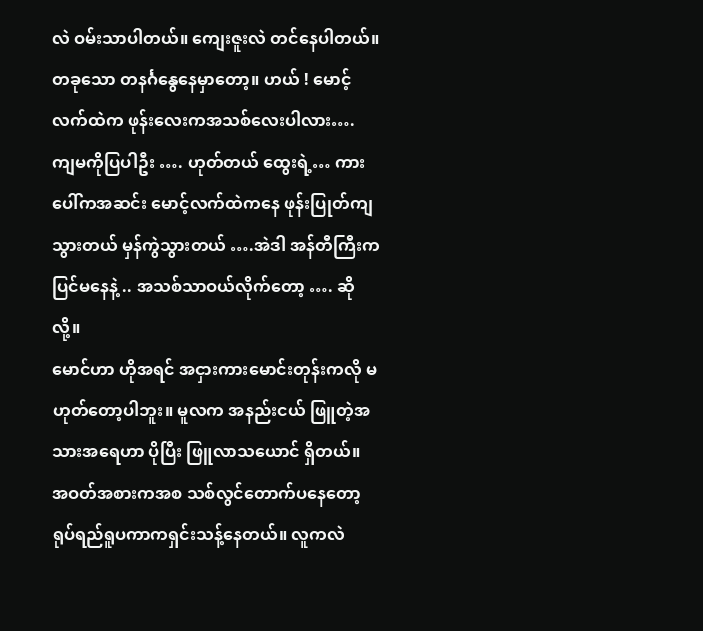လဲ ဝမ်းသာပါတယ်။ ကျေးဇူးလဲ တင်နေပါတယ်။ တခုသော တနင်္ဂနွေနေမှာတော့။ ဟယ် ! မောင့်လက်ထဲက ဖုန်းလေးကအသစ်လေးပါလား…. ကျမကိုပြပါဦး …. ဟုတ်တယ် ထွေးရဲ့… ကားပေါ်ကအဆင်း မောင့်လက်ထဲကနေ ဖုန်းပြုတ်ကျသွားတယ် မှန်ကွဲသွားတယ် ….အဲဒါ အန်တီကြီးကပြင်မနေနဲ့ .. အသစ်သာဝယ်လိုက်တော့ …. ဆိုလို့။
မောင်ဟာ ဟိုအရင် အငှားကားမောင်းတုန်းကလို မဟုတ်တော့ပါဘူး။ မူလက အနည်းငယ် ဖြူတဲ့အသားအရေဟာ ပိုပြီး ဖြူလာသယောင် ရှိတယ်။ အဝတ်အစားကအစ သစ်လွင်တောက်ပနေတော့ ရုပ်ရည်ရူပကာကရှင်းသန့်နေတယ်။ လူကလဲ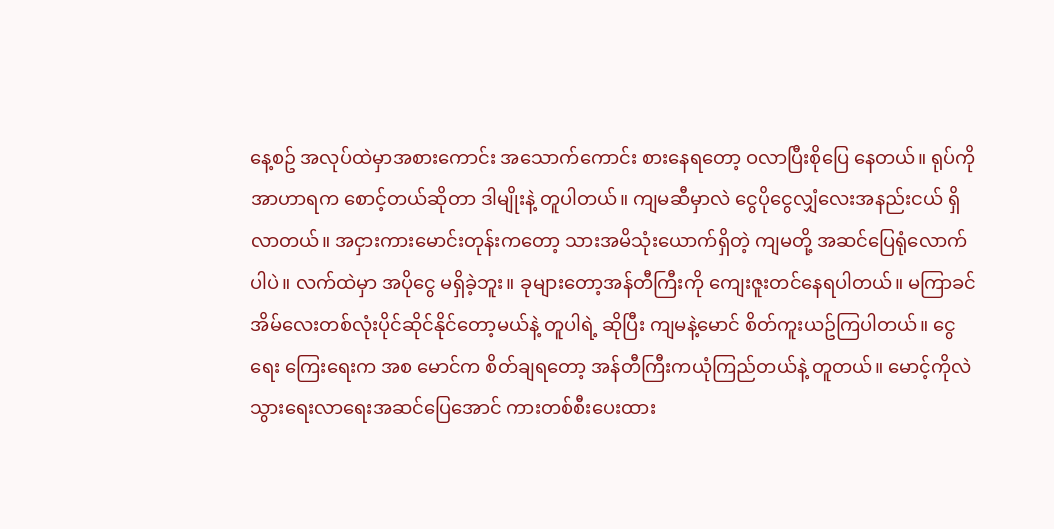နေ့စဥ် အလုပ်ထဲမှာအစားကောင်း အသောက်ကောင်း စားနေရတော့ ဝလာပြီးစိုပြေ နေတယ်။ ရုပ်ကို အာဟာရက စောင့်တယ်ဆိုတာ ဒါမျိုးနဲ့ တူပါတယ်။ ကျမဆီမှာလဲ ငွေပိုငွေလျှံလေးအနည်းငယ် ရှိလာတယ်။ အငှားကားမောင်းတုန်းကတော့ သားအမိသုံးယောက်ရှိတဲ့ ကျမတို့ အဆင်ပြေရုံလောက်ပါပဲ။ လက်ထဲမှာ အပိုငွေ မရှိခဲ့ဘူး။ ခုများတော့အန်တီကြီးကို ကျေးဇူးတင်နေရပါတယ်။ မကြာခင် အိမ်လေးတစ်လုံးပိုင်ဆိုင်နိုင်တော့မယ်နဲ့ တူပါရဲ့ ဆိုပြီး ကျမနဲ့မောင် စိတ်ကူးယဥ်ကြပါတယ်။ ငွေရေး ကြေးရေးက အစ မောင်က စိတ်ချရတော့ အန်တီကြီးကယုံကြည်တယ်နဲ့ တူတယ်။ မောင့်ကိုလဲ သွားရေးလာရေးအဆင်ပြေအောင် ကားတစ်စီးပေးထား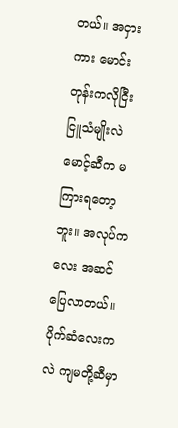တယ်။ အငှားကား မောင်းတုန်းကလိုငြီးငြူသံမျိုးလဲ မောင့်ဆီက မကြားရတော့ဘူး။ အလုပ်ကလေး အဆင်ပြေလာတယ်။
ပိုက်ဆံလေးကလဲ ကျမတို့ဆီမှာ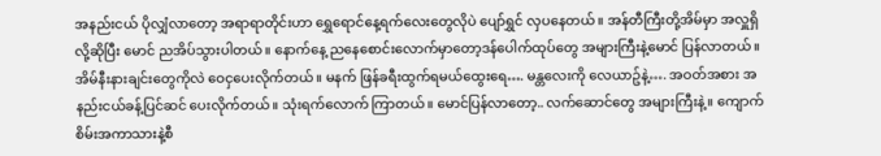အနည်းငယ် ပိုလျှံလာတော့ အရာရာတိုင်းဟာ ရွှေရောင်နေ့ရက်လေးတွေလိုပဲ ပျော်ရွှင် လှပနေတယ်။ အန်တီကြီးတို့အိမ်မှာ အလှူရှိလို့ဆိုပြီး မောင် ညအိပ်သွားပါတယ်။ နောက်နေ့ ညနေစောင်းလောက်မှာတော့ဒန်ပေါက်ထုပ်တွေ အများကြီးနဲ့မောင် ပြန်လာတယ်။ အိမ်နီးနားချင်းတွေကိုလဲ ဝေငှပေးလိုက်တယ်။ မနက် ဖြန်ခရီးထွက်ရမယ်ထွေးရေ…. မန္တလေးကို လေယာဥ်နဲ့…. အဝတ်အစား အနည်းငယ်ခန့်ပြင်ဆင် ပေးလိုက်တယ်။ သုံးရက်လောက် ကြာတယ်။ မောင်ပြန်လာတော့.. လက်ဆောင်တွေ အများကြီးနဲ့။ ကျောက်စိမ်းအကာသားနဲ့စီ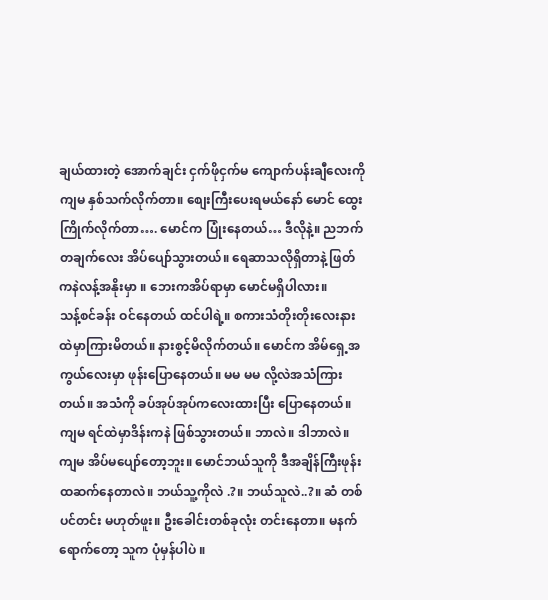ချယ်ထားတဲ့ အောက်ချင်း ငှက်ဖိုငှက်မ ကျောက်ပန်းချီလေးကိုကျမ နှစ်သက်လိုက်တာ။ စျေးကြီးပေးရမယ်နော် မောင် ထွေး ကြိုက်လိုက်တာ…. မောင်က ပြုံးနေတယ်… ဒီလိုနဲ့။ ညဘက် တချက်လေး အိပ်ပျော်သွားတယ်။ ရေဆာသလိုရှိတာနဲ့ ဖြတ်ကနဲလန့်အနိုးမှာ ။ ဘေးကအိပ်ရာမှာ မောင်မရှိပါလား။
သန့်စင်ခန်း ဝင်နေတယ် ထင်ပါရဲ့။ စကားသံတိုးတိုးလေးနားထဲမှာကြားမိတယ်။ နားစွင့်မိလိုက်တယ်။ မောင်က အိမ်ရှေ့အကွယ်လေးမှာ ဖုန်းပြောနေတယ်။ မမ မမ လို့လဲအသံကြားတယ်။ အသံကို ခပ်အုပ်အုပ်ကလေးထားပြီး ပြောနေတယ်။ ကျမ ရင်ထဲမှာဒိန်းကနဲ ဖြစ်သွားတယ်။ ဘာလဲ။ ဒါဘာလဲ။ ကျမ အိပ်မပျော်တော့ဘူး။ မောင်ဘယ်သူကို ဒီအချိန်ကြီးဖုန်း ထဆက်နေတာလဲ။ ဘယ်သူ့ကိုလဲ .?။ ဘယ်သူလဲ..?။ ဆံ တစ်ပင်တင်း မဟုတ်ဖူး။ ဦးခေါင်းတစ်ခုလုံး တင်းနေတာ။ မနက်ရောက်တော့ သူက ပုံမှန်ပါပဲ ။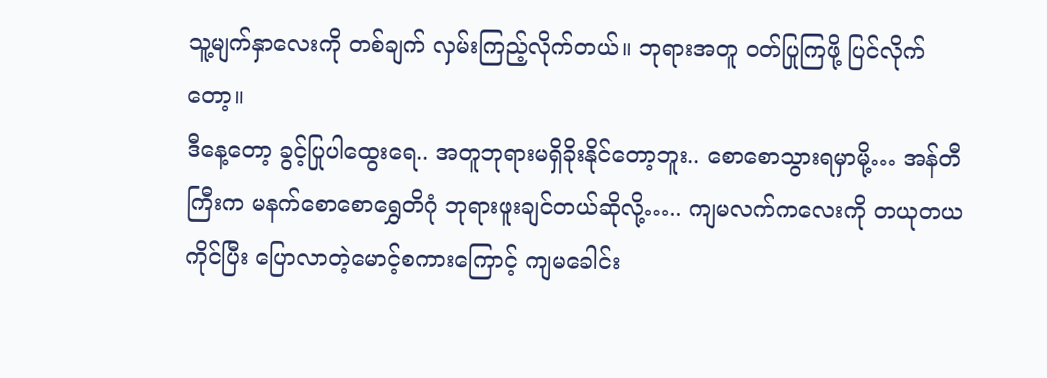သူ့မျက်နှာလေးကို တစ်ချက် လှမ်းကြည့်လိုက်တယ်။ ဘုရားအတူ ဝတ်ပြုကြဖို့ ပြင်လိုက်တော့။
ဒီနေ့တော့ ခွင့်ပြုပါထွေးရေ.. အတူဘုရားမရှိခိုးနိုင်တော့ဘူး.. စောစောသွားရမှာမို့… အန်တီကြီးက မနက်စောစောရွှေတိဂုံ ဘုရားဖူးချင်တယ်ဆိုလို့….. ကျမလက်ကလေးကို တယုတယကိုင်ပြီး ပြောလာတဲ့မောင့်စကားကြောင့် ကျမခေါင်း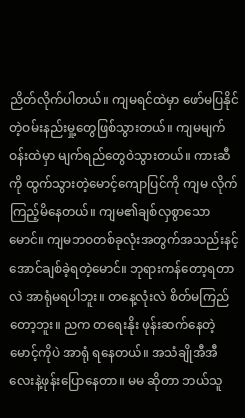ညိတ်လိုက်ပါတယ်။ ကျမရင်ထဲမှာ ဖော်မပြနိုင်တဲ့ဝမ်းနည်းမှု့တွေဖြစ်သွားတယ်။ ကျမမျက်ဝန်းထဲမှာ မျက်ရည်တွေဝဲသွားတယ်။ ကားဆီကို ထွက်သွားတဲ့မောင့်ကျောပြင်ကို ကျမ လိုက်ကြည့်မိနေတယ်။ ကျမ၏ချစ်လှစွာသောမောင်။ ကျမဘဝတစ်ခုလုံးအတွက်အသည်းနင့်အောင်ချစ်ခဲ့ရတဲ့မောင်။ ဘုရားကန်တော့ရတာလဲ အာရုံမရပါဘူး။ တနေ့လုံးလဲ စိတ်မကြည်တော့ဘူး။ ညက တရေးနိုး ဖုန်းဆက်နေတဲ့မောင့်ကိုပဲ အာရုံ ရနေတယ်။ အသံချိုအီအီလေးနဲ့ဖုန်းပြောနေတာ။ မမ ဆိုတာ ဘယ်သူ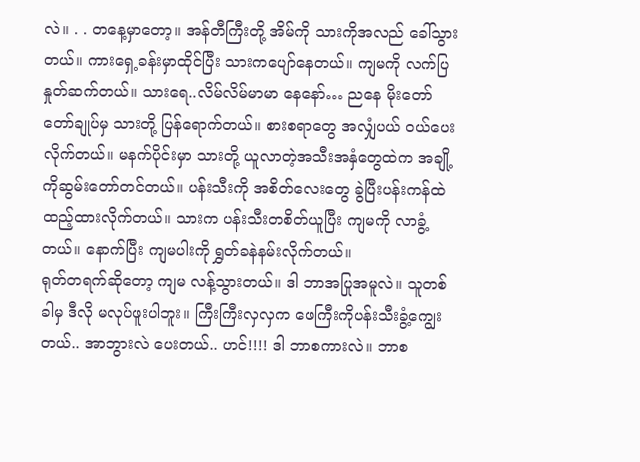လဲ။ . . တနေ့မှာတော့။ အန်တီကြီးတို့ အိမ်ကို သားကိုအလည် ခေါ်သွားတယ်။ ကားရှေ့ခန်းမှာထိုင်ပြီး သားကပျော်နေတယ်။ ကျမကို လက်ပြ နှုတ်ဆက်တယ်။ သားရေ..လိမ်လိမ်မာမာ နေနော်… ညနေ မိုးတော်တော်ချုပ်မှ သားတို့ ပြန်ရောက်တယ်။ စားစရာတွေ အလျှံပယ် ဝယ်ပေးလိုက်တယ်။ မနက်ပိုင်းမှာ သားတို့ ယူလာတဲ့အသီးအနှံတွေထဲက အချို့ကိုဆွမ်းတော်တင်တယ်။ ပန်းသီးကို အစိတ်လေးတွေ ခွဲပြီးပန်းကန်ထဲ ထည့်ထားလိုက်တယ်။ သားက ပန်းသီးတစိတ်ယူပြီး ကျမကို လာခွံ့တယ်။ နောက်ပြီး ကျမပါးကို ရွှတ်ခနဲနမ်းလိုက်တယ်။
ရုတ်တရက်ဆိုတော့ ကျမ လန့်သွားတယ်။ ဒါ ဘာအပြုအမူလဲ။ သူတစ်ခါမှ ဒီလို မလုပ်ဖူးပါဘူး။ ကြီးကြီးလှလှက ဖေကြီးကိုပန်းသီးခွံ့ကျွေးတယ်.. အာဘွားလဲ ပေးတယ်.. ဟင်!!!! ဒါ ဘာစကားလဲ။ ဘာစ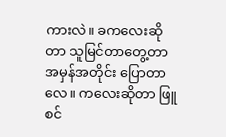ကားလဲ။ ခကလေးဆိုတာ သူမြင်တာတွေ့တာ အမှန်အတိုင်း ပြောတာလေ။ ကလေးဆိုတာ ဖြူစင်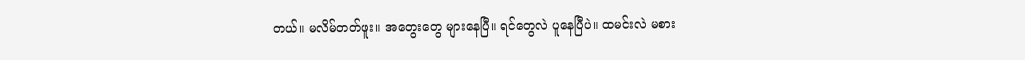တယ်။ မလိမ်တတ်ဖူး။ အတွေးတွေ များနေပြီ။ ရင်တွေလဲ ပူနေပြီပဲ။ ထမင်းလဲ မစား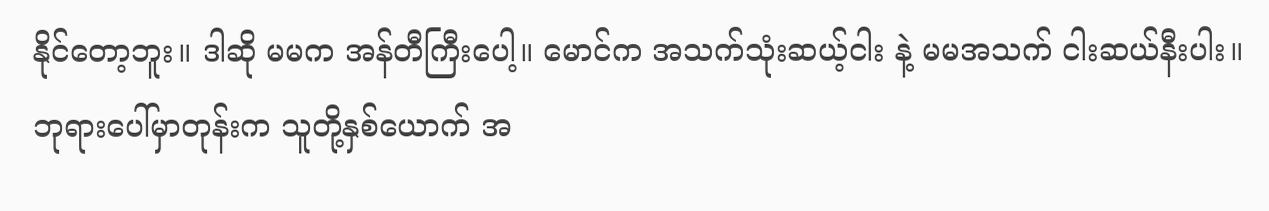နိုင်တော့ဘူး။ ဒါဆို မမက အန်တီကြီးပေါ့။ မောင်က အသက်သုံးဆယ့်ငါး နဲ့ မမအသက် ငါးဆယ်နီးပါး။ ဘုရားပေါ်မှာတုန်းက သူတို့နှစ်ယောက် အ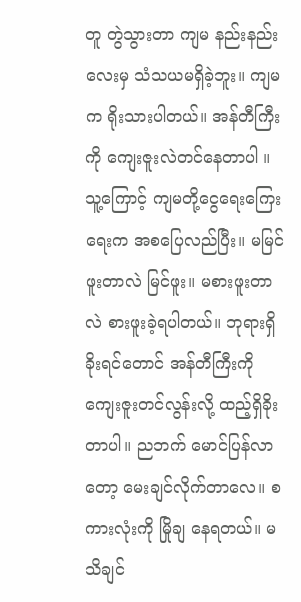တူ တွဲသွားတာ ကျမ နည်းနည်းလေးမှ သံသယမရှိခဲ့ဘူး။ ကျမက ရိုးသားပါတယ်။ အန်တီကြီးကို ကျေးဇူးလဲတင်နေတာပါ ။ သူ့ကြောင့် ကျမတို့ငွေရေးကြေးရေးက အစပြေလည်ပြီး။ မမြင်ဖူးတာလဲ မြင်ဖူး။ မစားဖူးတာလဲ စားဖူးခဲ့ရပါတယ်။ ဘုရားရှိခိုးရင်တောင် အန်တီကြီးကို ကျေးဇူးတင်လွန်းလို့ ထည့်ရှိခိုးတာပါ။ ညဘက် မောင်ပြန်လာတော့ မေးချင်လိုက်တာလေ။ စကားလုံးကို မြိုချ နေရတယ်။ မသိချင်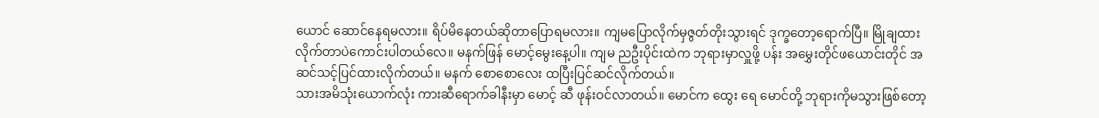ယောင် ဆောင်နေရမလား။ ရိပ်မိနေတယ်ဆိုတာပြောရမလား။ ကျမပြောလိုက်မှဇွတ်တိုးသွားရင် ဒုက္ခတော့ရောက်ပြီ။ မြိုချထားလိုက်တာပဲကောင်းပါတယ်လေ။ မနက်ဖြန် မောင့်မွေးနေ့ပါ။ ကျမ ညဦးပိုင်းထဲက ဘုရားမှာလှူဖို့ ပန်း အမွှေးတိုင်ဖယောင်းတိုင် အဆင်သင့်ပြင်ထားလိုက်တယ်။ မနက် စောစောလေး ထပြီးပြင်ဆင်လိုက်တယ်။
သားအမိသုံးယောက်လုံး ကားဆီရောက်ခါနီးမှာ မောင့် ဆီ ဖုန်းဝင်လာတယ်။ မောင်က ထွေး ရေ မောင်တို့ ဘုရားကိုမသွားဖြစ်တော့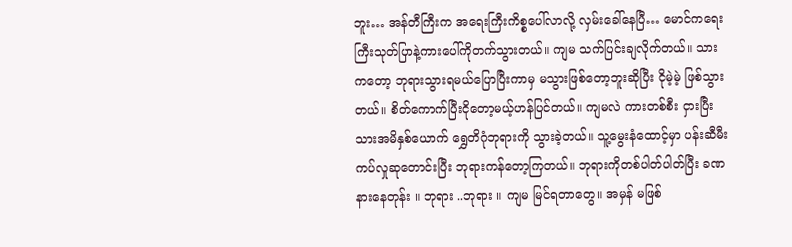ဘူး… အန်တီကြီးက အရေးကြီးကိစ္စပေါ်လာလို့ လှမ်းခေါ်နေပြီ… မောင်ကရေးကြီးသုတ်ပြာနဲ့ကားပေါ်ကိုတက်သွားတယ်။ ကျမ သက်ပြင်းချလိုက်တယ်။ သားကတော့ ဘုရားသွားရမယ်ပြောပြီးကာမှ မသွားဖြစ်တော့ဘူးဆိုပြီး ငိုမဲ့မဲ့ ဖြစ်သွား တယ်။ စိတ်ကောက်ပြီးငိုတော့မယ့်ဟန်ပြင်တယ်။ ကျမလဲ ကားတစ်စီး ငှားပြီးသားအမိနှစ်ယောက် ရွှေတိဂုံဘုရားကို သွားခဲ့တယ်။ သူ့မွေးနံထောင့်မှာ ပန်းဆီမီးကပ်လှုဆုတောင်းပြီး ဘုရားကန်တော့ကြတယ်။ ဘုရားကိုတစ်ပါတ်ပါတ်ပြီး ခဏနားနေတုန်း ။ ဘုရား ..ဘုရား ။ ကျမ မြင်ရတာတွေ။ အမှန် မဖြစ်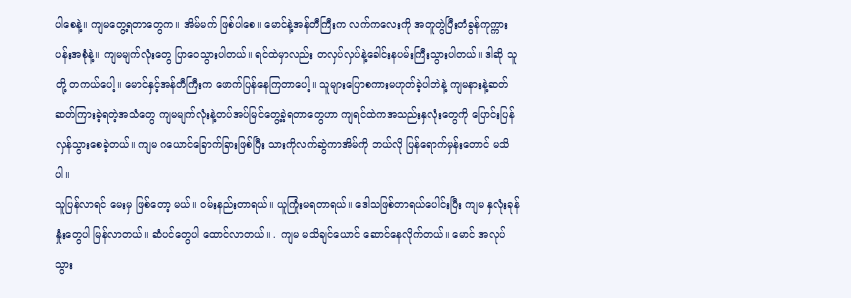ပါစေနဲ့။ ကျမတွေ့ရတာတွေက။ အိမ်မက် ဖြစ်ပါစေ။ မောင်နဲ့အန်တီကြီးက လက်ကလေးကို အတူတွဲပြီးတံခွန်ကုက္ကား ပန်းအစုံနဲ့။ ကျမမျက်လုံးတွေ ပြာဝေသွားပါတယ်။ ရင်ထဲမှာလည်း တလှပ်လှပ်နဲ့ခေါင်းနပမ်းကြီးသွားပါတယ်။ ဒါဆို သူတို့ တကယ်ပေါ့။ မောင်နှင့်အန်တီကြီးက ဖောက်ပြန်နေကြတာပေါ့။ သူများပြောစကားမဟုတ်ခဲ့ပါဘဲနဲ့ ကျမနားနဲ့ဆတ်ဆတ်ကြားခဲ့ရတဲ့အသံတွေ ကျမမျက်လုံးနဲ့တပ်အပ်မြင်တွေ့ခဲ့ရတာတွေဟာ ကျရင်ထဲကအသည်းနှလုံးတွေကို ပြောင်းပြန်လှန်သွားစေခဲ့တယ်။ ကျမ ဂယောင်ခြောက်ခြားဖြစ်ပြီး သားကိုလက်ဆွဲကာအိမ်ကို ဘယ်လို ပြန်ရောက်မှန်းတောင် မသိပါ။
သူပြန်လာရင် မေးမှ ဖြစ်တော့ မယ်။ ဝမ်းနည်းတာရယ်။ ယူကြုံးမရတာရယ်။ ဒေါသဖြစ်တာရယ်ပေါင်းပြီး ကျမ နှလုံးခုန်နှုံးတွေပါ မြန်လာတယ်။ ဆံပင်တွေပါ ထောင်လာတယ်။ . ကျမ မသိချင်ယောင် ဆောင်နေလိုက်တယ်။ မောင် အလုပ်သွား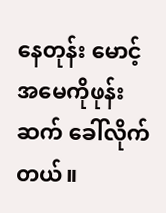နေတုန်း မောင့်အမေကိုဖုန်းဆက် ခေါ်လိုက်တယ်။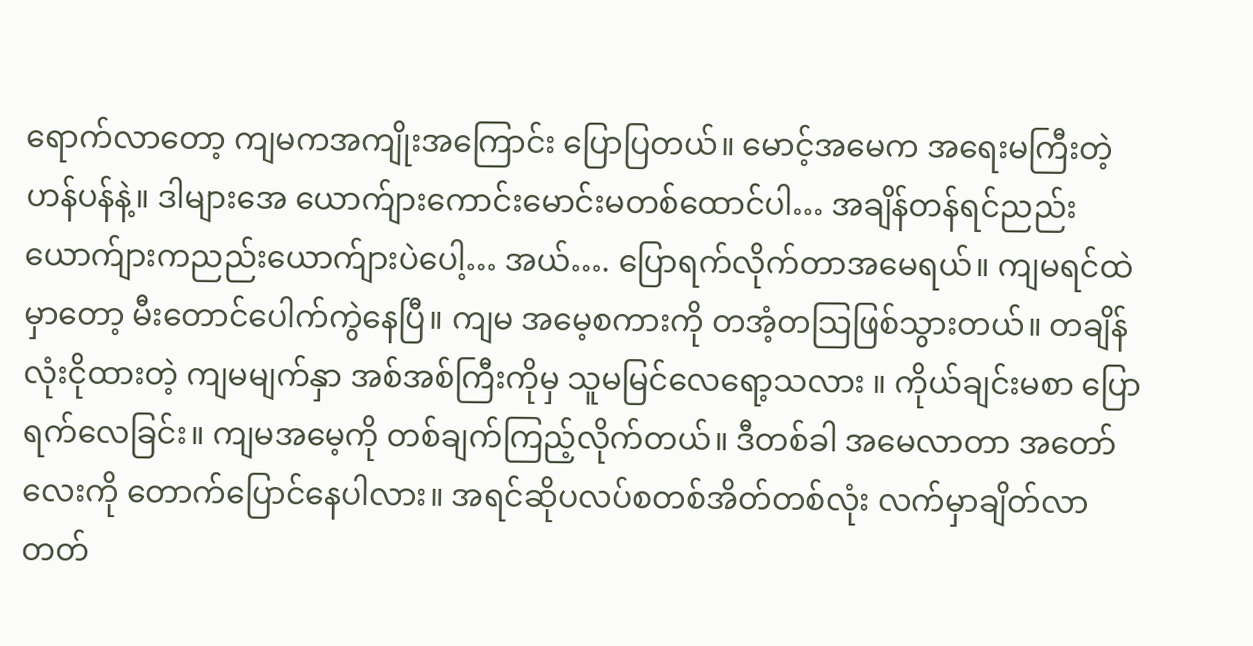ရောက်လာတော့ ကျမကအကျိုးအကြောင်း ပြောပြတယ်။ မောင့်အမေက အရေးမကြီးတဲ့ဟန်ပန်နဲ့။ ဒါများအေ ယောက်ျားကောင်းမောင်းမတစ်ထောင်ပါ… အချိန်တန်ရင်ညည်းယောက်ျားကညည်းယောက်ျားပဲပေါ့… အယ်…. ပြောရက်လိုက်တာအမေရယ်။ ကျမရင်ထဲမှာတော့ မီးတောင်ပေါက်ကွဲနေပြီ။ ကျမ အမေ့စကားကို တအံ့တသြဖြစ်သွားတယ်။ တချိန်လုံးငိုထားတဲ့ ကျမမျက်နှာ အစ်အစ်ကြီးကိုမှ သူမမြင်လေရော့သလား ။ ကိုယ်ချင်းမစာ ပြောရက်လေခြင်း။ ကျမအမေ့ကို တစ်ချက်ကြည့်လိုက်တယ်။ ဒီတစ်ခါ အမေလာတာ အတော်လေးကို တောက်ပြောင်နေပါလား။ အရင်ဆိုပလပ်စတစ်အိတ်တစ်လုံး လက်မှာချိတ်လာတတ်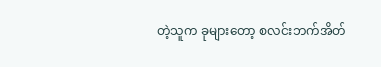တဲ့သူက ခုများတော့ စလင်းဘက်အိတ်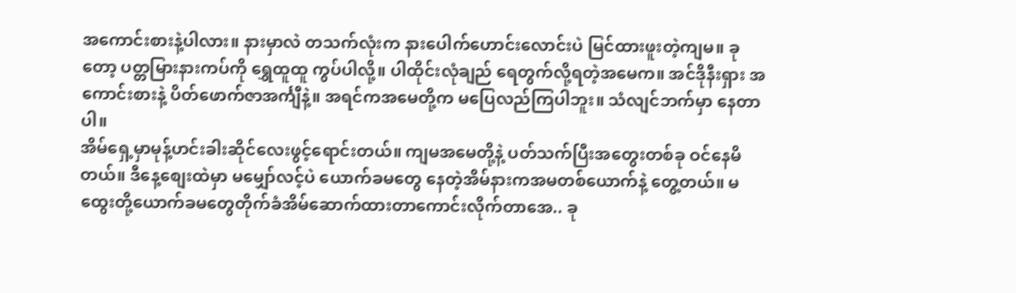အကောင်းစားနဲ့ပါလား။ နားမှာလဲ တသက်လုံးက နားပေါက်ဟောင်းလောင်းပဲ မြင်ထားဖူးတဲ့ကျမ။ ခုတော့ ပတ္တမြားနားကပ်ကို ရွှေထူထူ ကွပ်ပါလို့။ ပါထိုင်းလုံချည် ရေတွက်လို့ရတဲ့အမေက။ အင်ဒိုနီးရှား အကောင်းစားနဲ့ ပိတ်ဖောက်ဇာအင်္ကျီနဲ့။ အရင်ကအမေတို့က မပြေလည်ကြပါဘူး။ သံလျင်ဘက်မှာ နေတာပါ။
အိမ်ရှေ့မှာမုန့်ဟင်းခါးဆိုင်လေးဖွင့်ရောင်းတယ်။ ကျမအမေတို့နဲ့ ပတ်သက်ပြီးအတွေးတစ်ခု ဝင်နေမိတယ်။ ဒီနေ့စျေးထဲမှာ မမျှော်လင့်ပဲ ယောက်ခမတွေ နေတဲ့အိမ်နားကအမတစ်ယောက်နဲ့ တွေ့တယ်။ မထွေးတို့ယောက်ခမတွေတိုက်ခံအိမ်ဆောက်ထားတာကောင်းလိုက်တာအေ.. ခု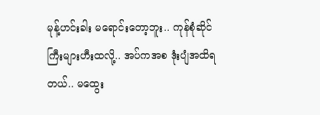မုန့်ဟင်းခါး မရောင်းတော့ဘူး.. ကုန်စုံဆိုင်ကြီးများဟီးထလို့.. အပ်ကအစ ဒုံးပျံအထိရတယ်.. မထွေး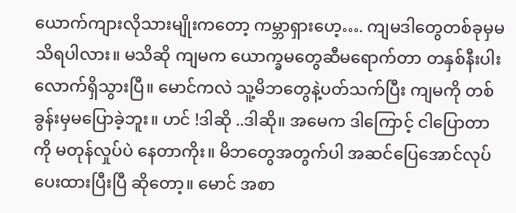ယောက်ကျားလိုသားမျိုးကတော့ ကမ္ဘာရှားဟေ့…. ကျမဒါတွေတစ်ခုမှမသိရပါလား။ မသိဆို ကျမက ယောက္ခမတွေဆီမရောက်တာ တနှစ်နီးပါးလောက်ရှိသွားပြီ။ မောင်ကလဲ သူ့မိဘတွေနဲ့ပတ်သက်ပြီး ကျမကို တစ်ခွန်းမှမပြောခဲ့ဘူး။ ဟင် !ဒါဆို ..ဒါဆို။ အမေက ဒါကြောင့် ငါပြောတာကို မတုန်လှုပ်ပဲ နေတာကိုး။ မိဘတွေအတွက်ပါ အဆင်ပြေအောင်လုပ်ပေးထားပြီးပြီ ဆိုတော့။ မောင် အစာ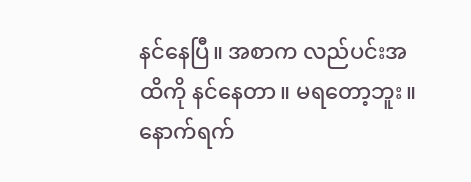နင်နေပြီ။ အစာက လည်ပင်းအထိကို နင်နေတာ။ မရတော့ဘူး။ နောက်ရက်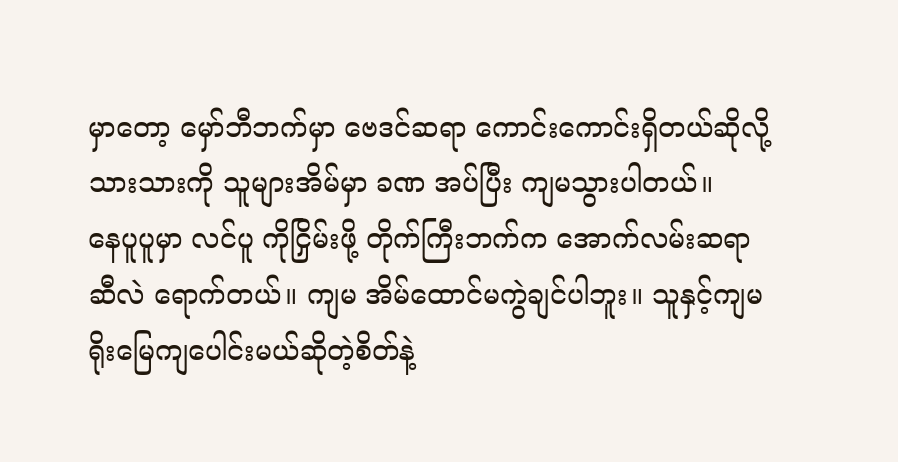မှာတော့ မှော်ဘီဘက်မှာ ဗေဒင်ဆရာ ကောင်းကောင်းရှိတယ်ဆိုလို့ သားသားကို သူများအိမ်မှာ ခဏ အပ်ပြီး ကျမသွားပါတယ်။
နေပူပူမှာ လင်ပူ ကိုငြှိမ်းဖို့ တိုက်ကြီးဘက်က အောက်လမ်းဆရာဆီလဲ ရောက်တယ်။ ကျမ အိမ်ထောင်မကွဲချင်ပါဘူး။ သူနှင့်ကျမ ရိုးမြေကျပေါင်းမယ်ဆိုတဲ့စိတ်နဲ့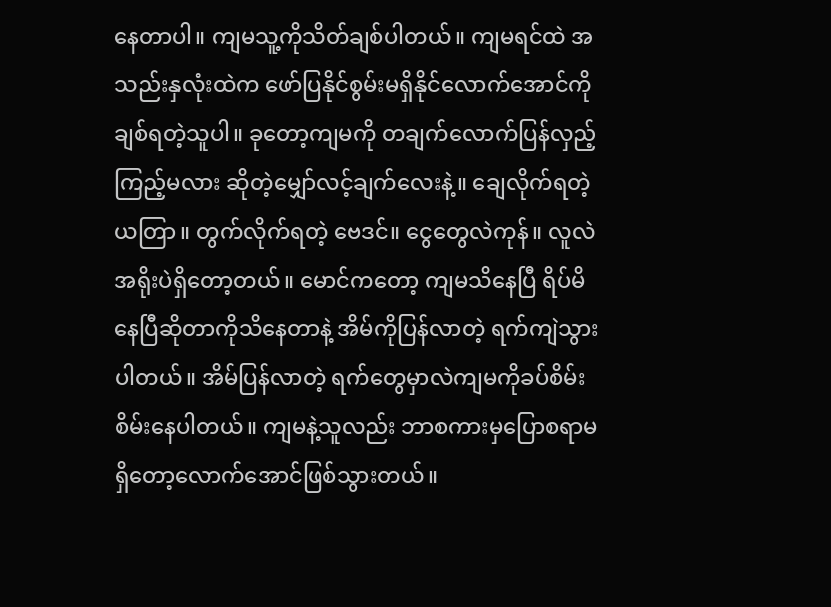နေတာပါ။ ကျမသူ့ကိုသိတ်ချစ်ပါတယ်။ ကျမရင်ထဲ အသည်းနှလုံးထဲက ဖော်ပြနိုင်စွမ်းမရှိနိုင်လောက်အောင်ကိုချစ်ရတဲ့သူပါ။ ခုတော့ကျမကို တချက်လောက်ပြန်လှည့်ကြည့်မလား ဆိုတဲ့မျှော်လင့်ချက်လေးနဲ့။ ချေလိုက်ရတဲ့ ယတြာ။ တွက်လိုက်ရတဲ့ ဗေဒင်။ ငွေတွေလဲကုန်။ လူလဲ အရိုးပဲရှိတော့တယ်။ မောင်ကတော့ ကျမသိနေပြီ ရိပ်မိနေပြီဆိုတာကိုသိနေတာနဲ့ အိမ်ကိုပြန်လာတဲ့ ရက်ကျဲသွားပါတယ်။ အိမ်ပြန်လာတဲ့ ရက်တွေမှာလဲကျမကိုခပ်စိမ်းစိမ်းနေပါတယ်။ ကျမနဲ့သူလည်း ဘာစကားမှပြောစရာမရှိတော့လောက်အောင်ဖြစ်သွားတယ်။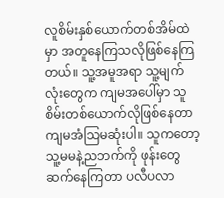လူစိမ်းနှစ်ယောက်တစ်အိမ်ထဲမှာ အတူနေကြသလိုဖြစ်နေကြတယ်။ သူ့အမူအရာ သူ့မျက်လုံးတွေက ကျမအပေါ်မှာ သူစိမ်းတစ်ယောက်လိုဖြစ်နေတာကျမအံသြမဆုံးပါ။ သူကတော့သူ့မမနဲ့ညဘက်ကို ဖုန်းတွေဆက်နေကြတာ ပလီပလာ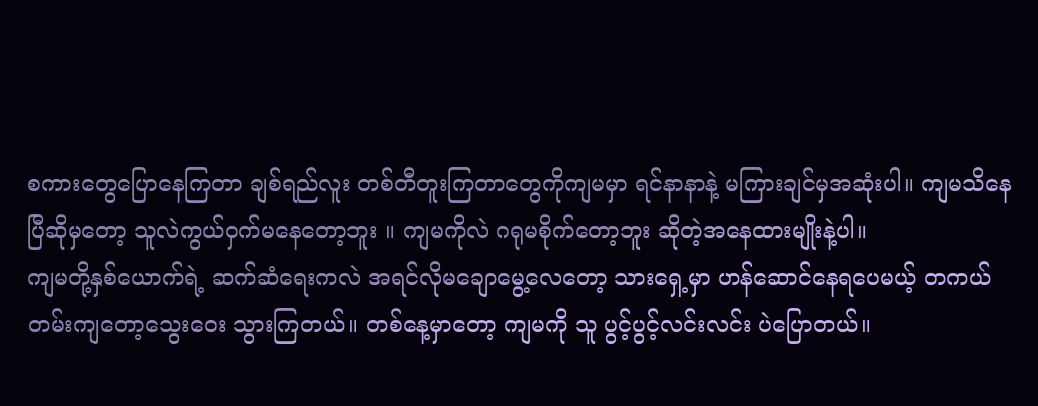စကားတွေပြောနေကြတာ ချစ်ရည်လူး တစ်တီတူးကြတာတွေကိုကျမမှာ ရင်နာနာနဲ့ မကြားချင်မှအဆုံးပါ။ ကျမသိနေပြီဆိုမှတော့ သူလဲကွယ်ဝှက်မနေတော့ဘူး ။ ကျမကိုလဲ ဂရုမစိုက်တော့ဘူး ဆိုတဲ့အနေထားမျိုးနဲ့ပါ။
ကျမတို့နှစ်ယောက်ရဲ့ ဆက်ဆံရေးကလဲ အရင်လိုမချောမွေ့လေတော့ သားရှေ့မှာ ဟန်ဆောင်နေရပေမယ့် တကယ်တမ်းကျတော့သွေးဝေး သွားကြတယ်။ တစ်နေ့မှာတော့ ကျမကို သူ ပွင့်ပွင့်လင်းလင်း ပဲပြောတယ်။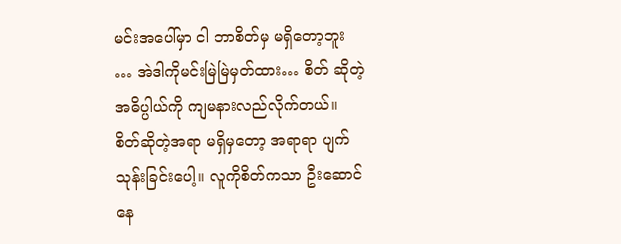မင်းအပေါ်မှာ ငါ ဘာစိတ်မှ မရှိတော့ဘူး … အဲဒါကိုမင်းမြဲမြဲမှတ်ထား… စိတ် ဆိုတဲ့အဓိပ္ပါယ်ကို ကျမနားလည်လိုက်တယ်။ စိတ်ဆိုတဲ့အရာ မရှိမှတော့ အရာရာ ပျက်သုန်းခြင်းပေါ့။ လူကိုစိတ်ကသာ ဦးဆောင်နေ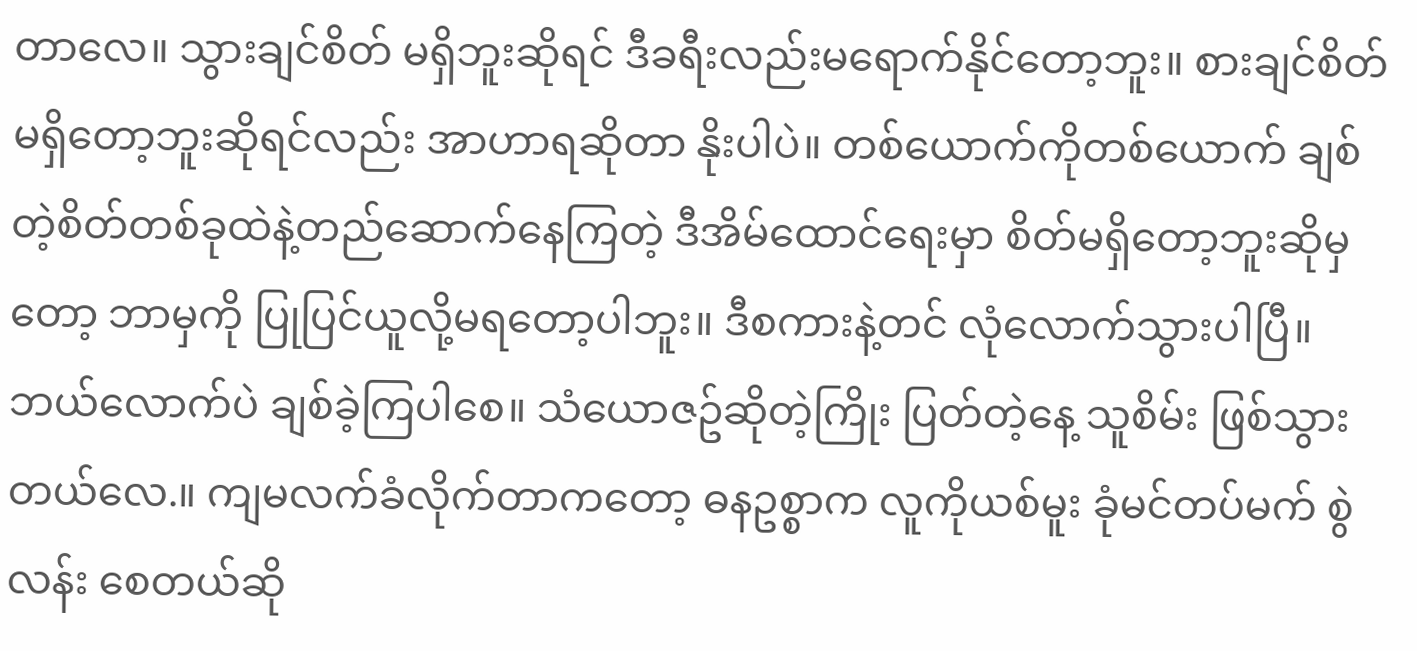တာလေ။ သွားချင်စိတ် မရှိဘူးဆိုရင် ဒီခရီးလည်းမရောက်နိုင်တော့ဘူး။ စားချင်စိတ်မရှိတော့ဘူးဆိုရင်လည်း အာဟာရဆိုတာ နိုးပါပဲ။ တစ်ယောက်ကိုတစ်ယောက် ချစ်တဲ့စိတ်တစ်ခုထဲနဲ့တည်ဆောက်နေကြတဲ့ ဒီအိမ်ထောင်ရေးမှာ စိတ်မရှိတော့ဘူးဆိုမှတော့ ဘာမှကို ပြုပြင်ယူလို့မရတော့ပါဘူး။ ဒီစကားနဲ့တင် လုံလောက်သွားပါပြီ။ ဘယ်လောက်ပဲ ချစ်ခဲ့ကြပါစေ။ သံယောဇဥ်ဆိုတဲ့ကြိုး ပြတ်တဲ့နေ့ သူစိမ်း ဖြစ်သွားတယ်လေ.။ ကျမလက်ခံလိုက်တာကတော့ ဓနဥစ္စာက လူကိုယစ်မူး ခုံမင်တပ်မက် စွဲလန်း စေတယ်ဆို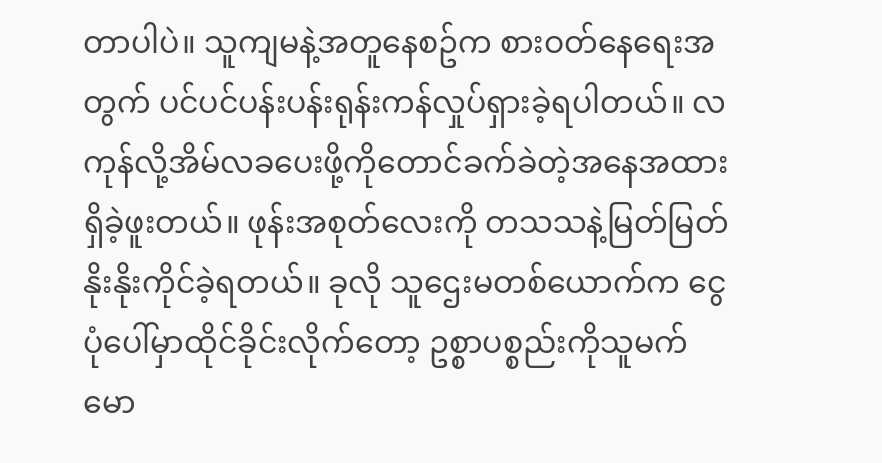တာပါပဲ။ သူကျမနဲ့အတူနေစဥ်က စားဝတ်နေရေးအတွက် ပင်ပင်ပန်းပန်းရုန်းကန်လှုပ်ရှားခဲ့ရပါတယ်။ လကုန်လို့အိမ်လခပေးဖို့ကိုတောင်ခက်ခဲတဲ့အနေအထားရှိခဲ့ဖူးတယ်။ ဖုန်းအစုတ်လေးကို တသသနဲ့မြတ်မြတ်နိုးနိုးကိုင်ခဲ့ရတယ်။ ခုလို သူဌေးမတစ်ယောက်က ငွေပုံပေါ်မှာထိုင်ခိုင်းလိုက်တော့ ဥစ္စာပစ္စည်းကိုသူမက်မော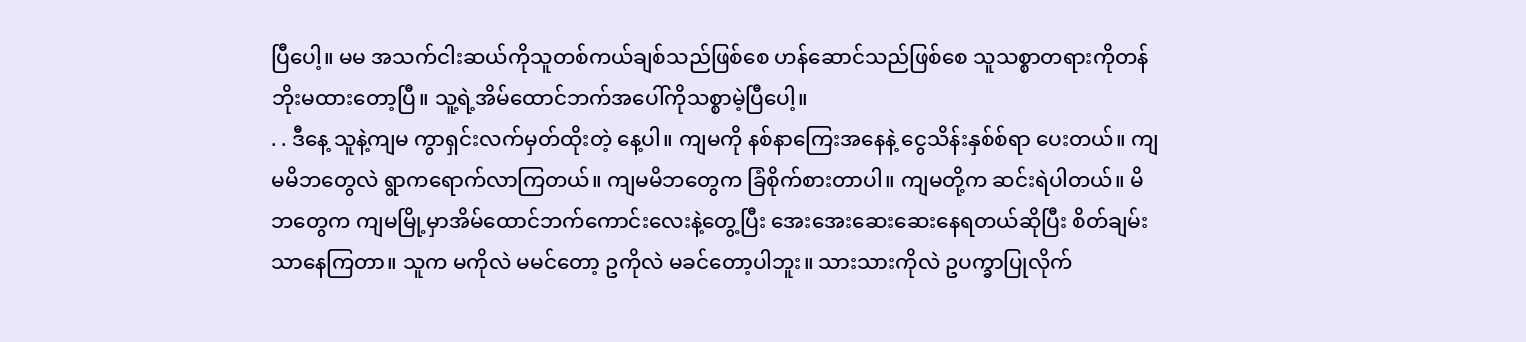ပြီပေါ့။ မမ အသက်ငါးဆယ်ကိုသူတစ်ကယ်ချစ်သည်ဖြစ်စေ ဟန်ဆောင်သည်ဖြစ်စေ သူသစ္စာတရားကိုတန်ဘိုးမထားတော့ပြီ။ သူ့ရဲ့အိမ်ထောင်ဘက်အပေါ်ကိုသစ္စာမဲ့ပြီပေါ့။
. . ဒီနေ့ သူနဲ့ကျမ ကွာရှင်းလက်မှတ်ထိုးတဲ့ နေ့ပါ။ ကျမကို နစ်နာကြေးအနေနဲ့ ငွေသိန်းနှစ်စ်ရာ ပေးတယ်။ ကျမမိဘတွေလဲ ရွာကရောက်လာကြတယ်။ ကျမမိဘတွေက ခြံစိုက်စားတာပါ။ ကျမတို့က ဆင်းရဲပါတယ်။ မိဘတွေက ကျမမြို့မှာအိမ်ထောင်ဘက်ကောင်းလေးနဲ့တွေ့ပြီး အေးအေးဆေးဆေးနေရတယ်ဆိုပြီး စိတ်ချမ်းသာနေကြတာ။ သူက မကိုလဲ မမင်တော့ ဥကိုလဲ မခင်တော့ပါဘူး။ သားသားကိုလဲ ဥပက္ခာပြုလိုက်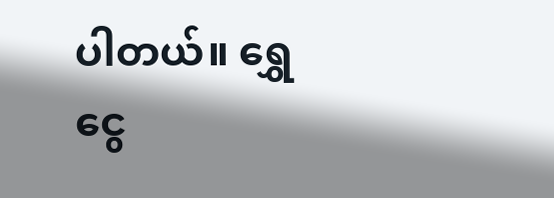ပါတယ်။ ရွှေငွေ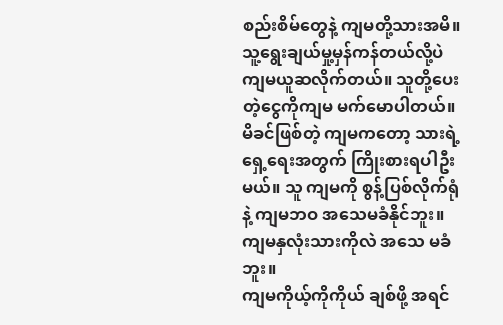စည်းစိမ်တွေနဲ့ ကျမတို့သားအမိ။သူ့ရွေးချယ်မှု့မှန်ကန်တယ်လို့ပဲ ကျမယူဆလိုက်တယ်။ သူတို့ပေးတဲ့ငွေကိုကျမ မက်မောပါတယ်။ မိခင်ဖြစ်တဲ့ ကျမကတော့ သားရဲ့ရှေ့ရေးအတွက် ကြိုးစားရပါဦးမယ်။ သူ ကျမကို စွန့်ပြစ်လိုက်ရုံနဲ့ ကျမဘဝ အသေမခံနိုင်ဘူး။ ကျမနှလုံးသားကိုလဲ အသေ မခံဘူး။
ကျမကိုယ့်ကိုကိုယ် ချစ်ဖို့ အရင်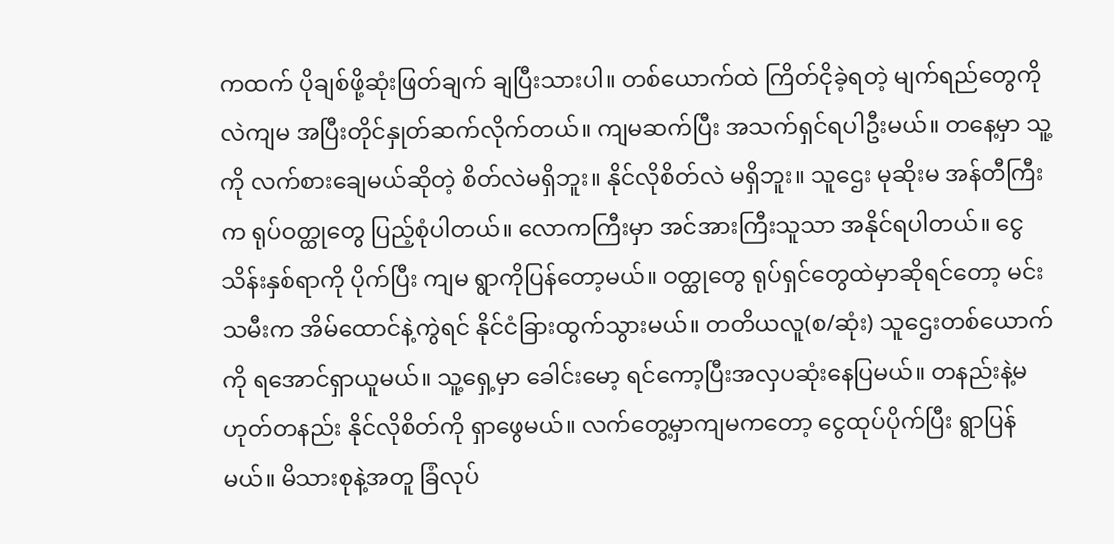ကထက် ပိုချစ်ဖို့ဆုံးဖြတ်ချက် ချပြီးသားပါ။ တစ်ယောက်ထဲ ကြိတ်ငိုခဲ့ရတဲ့ မျက်ရည်တွေကိုလဲကျမ အပြီးတိုင်နှုတ်ဆက်လိုက်တယ်။ ကျမဆက်ပြီး အသက်ရှင်ရပါဦးမယ်။ တနေ့မှာ သူ့ကို လက်စားချေမယ်ဆိုတဲ့ စိတ်လဲမရှိဘူး။ နိုင်လိုစိတ်လဲ မရှိဘူး။ သူဌေး မုဆိုးမ အန်တီကြီးက ရုပ်ဝတ္ထုတွေ ပြည့်စုံပါတယ်။ လောကကြီးမှာ အင်အားကြီးသူသာ အနိုင်ရပါတယ်။ ငွေသိန်းနှစ်ရာကို ပိုက်ပြီး ကျမ ရွာကိုပြန်တော့မယ်။ ဝတ္ထုတွေ ရုပ်ရှင်တွေထဲမှာဆိုရင်တော့ မင်းသမီးက အိမ်ထောင်နဲ့ကွဲရင် နိုင်ငံခြားထွက်သွားမယ်။ တတိယလူ(စ/ဆုံး) သူဌေးတစ်ယောက်ကို ရအောင်ရှာယူမယ်။ သူ့ရှေ့မှာ ခေါင်းမော့ ရင်ကော့ပြီးအလှပဆုံးနေပြမယ်။ တနည်းနဲ့မဟုတ်တနည်း နိုင်လိုစိတ်ကို ရှာဖွေမယ်။ လက်တွေ့မှာကျမကတော့ ငွေထုပ်ပိုက်ပြီး ရွာပြန်မယ်။ မိသားစုနဲ့အတူ ခြံလုပ်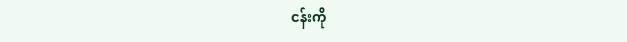ငန်းကို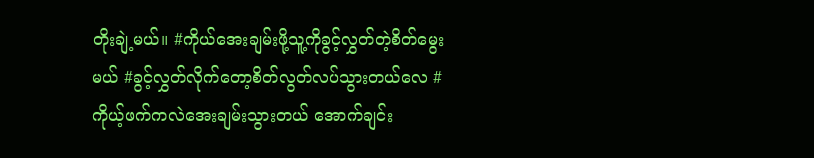တိုးချဲ့မယ်။ #ကိုယ်အေးချမ်းဖို့သူ့ကိုခွင့်လွှတ်တဲ့စိတ်မွေးမယ် #ခွင့်လွှတ်လိုက်တော့စိတ်လွတ်လပ်သွားတယ်လေ #ကိုယ့်ဖက်ကလဲအေးချမ်းသွားတယ် အောက်ချင်း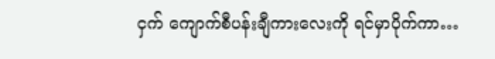ငှက် ကျောက်စီပန်းချီကားလေးကို ရင်မှာပိုက်ကာ…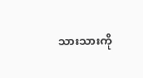သားသားကို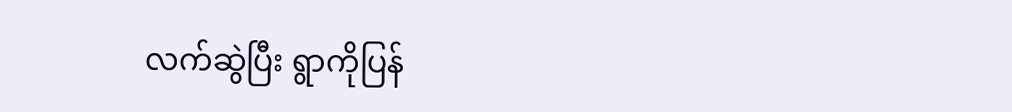လက်ဆွဲပြီး ရွာကိုပြန်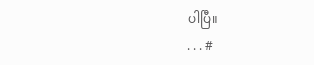ပါပြီ။
. . . #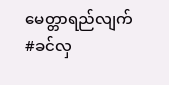မေတ္တာရည်လျက် #ခင်လှ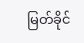မြတ်ခိုင်